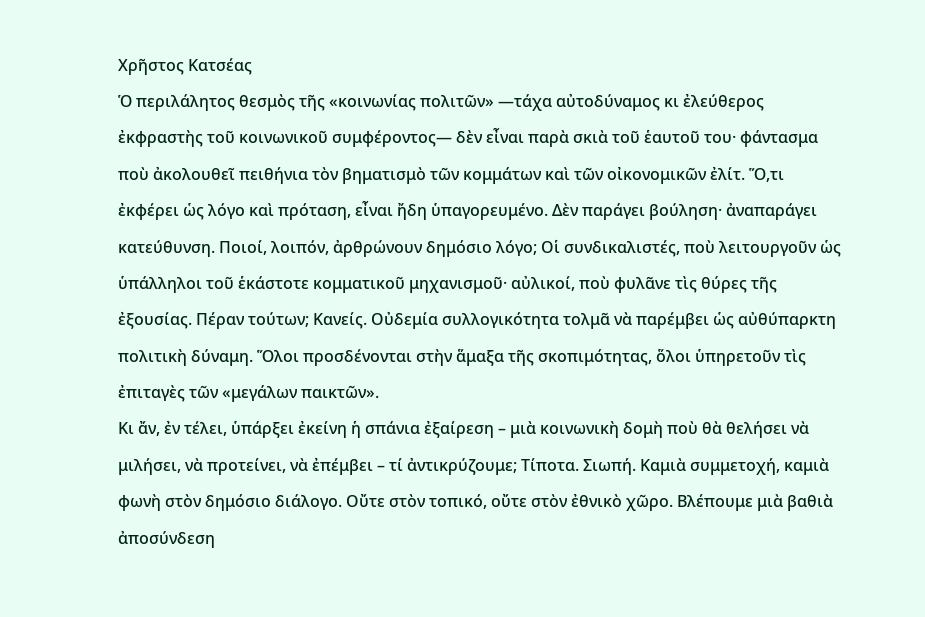Χρῆστος Κατσέας
Ὁ περιλάλητος θεσμὸς τῆς «κοινωνίας πολιτῶν» —τάχα αὐτοδύναμος κι ἐλεύθερος ἐκφραστὴς τοῦ κοινωνικοῦ συμφέροντος— δὲν εἶναι παρὰ σκιὰ τοῦ ἑαυτοῦ του· φάντασμα ποὺ ἀκολουθεῖ πειθήνια τὸν βηματισμὸ τῶν κομμάτων καὶ τῶν οἰκονομικῶν ἐλίτ. Ὅ,τι ἐκφέρει ὡς λόγο καὶ πρόταση, εἶναι ἤδη ὑπαγορευμένο. Δὲν παράγει βούληση· ἀναπαράγει κατεύθυνση. Ποιοί, λοιπόν, ἀρθρώνουν δημόσιο λόγο; Οἱ συνδικαλιστές, ποὺ λειτουργοῦν ὡς ὑπάλληλοι τοῦ ἑκάστοτε κομματικοῦ μηχανισμοῦ· αὐλικοί, ποὺ φυλᾶνε τὶς θύρες τῆς ἐξουσίας. Πέραν τούτων; Κανείς. Οὐδεμία συλλογικότητα τολμᾶ νὰ παρέμβει ὡς αὐθύπαρκτη πολιτικὴ δύναμη. Ὅλοι προσδένονται στὴν ἅμαξα τῆς σκοπιμότητας, ὅλοι ὑπηρετοῦν τὶς ἐπιταγὲς τῶν «μεγάλων παικτῶν».
Κι ἄν, ἐν τέλει, ὑπάρξει ἐκείνη ἡ σπάνια ἐξαίρεση – μιὰ κοινωνικὴ δομὴ ποὺ θὰ θελήσει νὰ μιλήσει, νὰ προτείνει, νὰ ἐπέμβει – τί ἀντικρύζουμε; Τίποτα. Σιωπή. Καμιὰ συμμετοχή, καμιὰ φωνὴ στὸν δημόσιο διάλογο. Οὔτε στὸν τοπικό, οὔτε στὸν ἐθνικὸ χῶρο. Βλέπουμε μιὰ βαθιὰ ἀποσύνδεση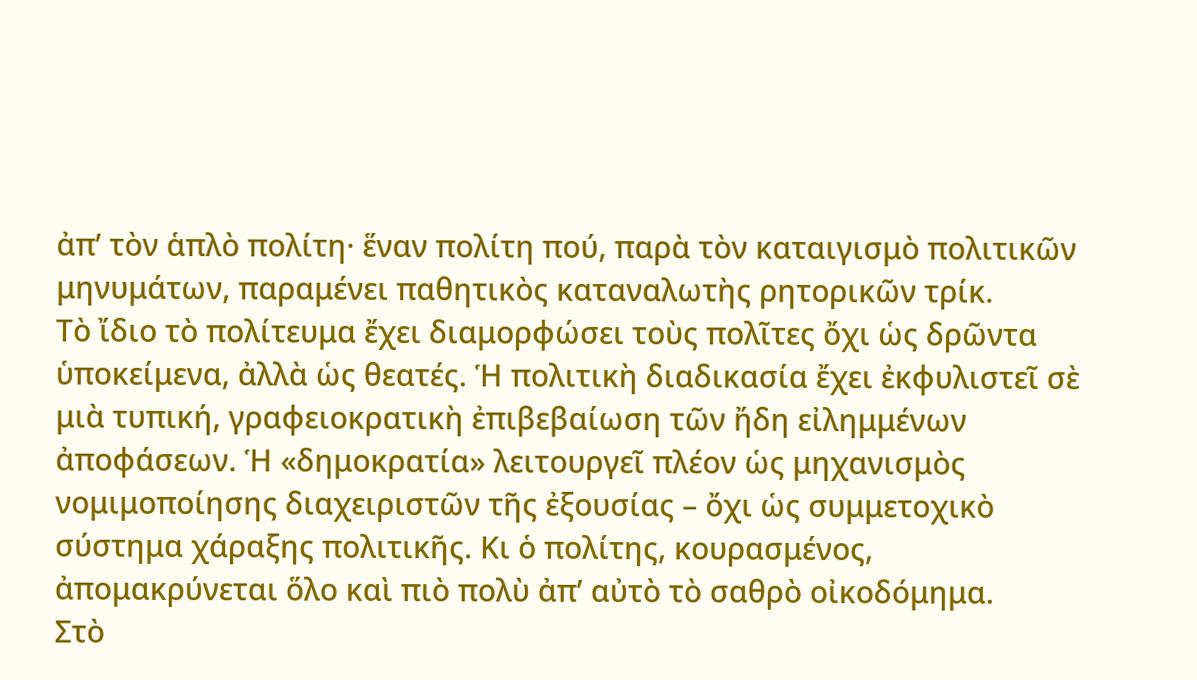ἀπ’ τὸν ἁπλὸ πολίτη· ἕναν πολίτη πού, παρὰ τὸν καταιγισμὸ πολιτικῶν μηνυμάτων, παραμένει παθητικὸς καταναλωτὴς ρητορικῶν τρίκ.
Τὸ ἴδιο τὸ πολίτευμα ἔχει διαμορφώσει τοὺς πολῖτες ὄχι ὡς δρῶντα ὑποκείμενα, ἀλλὰ ὡς θεατές. Ἡ πολιτικὴ διαδικασία ἔχει ἐκφυλιστεῖ σὲ μιὰ τυπική, γραφειοκρατικὴ ἐπιβεβαίωση τῶν ἤδη εἰλημμένων ἀποφάσεων. Ἡ «δημοκρατία» λειτουργεῖ πλέον ὡς μηχανισμὸς νομιμοποίησης διαχειριστῶν τῆς ἐξουσίας – ὄχι ὡς συμμετοχικὸ σύστημα χάραξης πολιτικῆς. Κι ὁ πολίτης, κουρασμένος, ἀπομακρύνεται ὅλο καὶ πιὸ πολὺ ἀπ’ αὐτὸ τὸ σαθρὸ οἰκοδόμημα.
Στὸ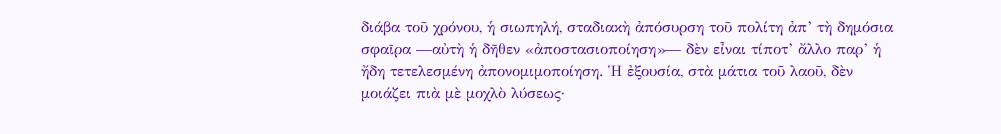διάβα τοῦ χρόνου, ἡ σιωπηλή, σταδιακὴ ἀπόσυρση τοῦ πολίτη ἀπ’ τὴ δημόσια σφαῖρα —αὐτὴ ἡ δῆθεν «ἀποστασιοποίηση»— δὲν εἶναι τίποτ’ ἄλλο παρ’ ἡ ἤδη τετελεσμένη ἀπονομιμοποίηση. Ἡ ἐξουσία, στὰ μάτια τοῦ λαοῦ, δὲν μοιάζει πιὰ μὲ μοχλὸ λύσεως·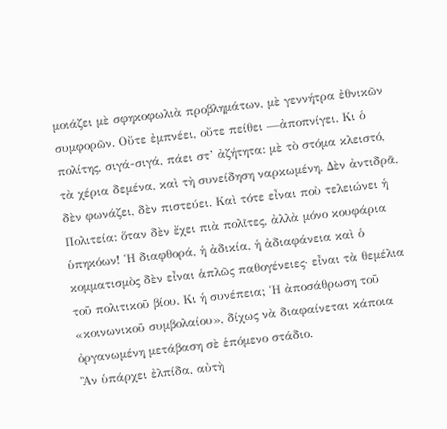μοιάζει μὲ σφηκοφωλιὰ προβλημάτων, μὲ γεννήτρα ἐθνικῶν συμφορῶν. Οὔτε ἐμπνέει, οὔτε πείθει —ἀποπνίγει. Κι ὁ πολίτης, σιγά-σιγά, πάει στ’ ἀζήτητα: μὲ τὸ στόμα κλειστό, τὰ χέρια δεμένα, καὶ τὴ συνείδηση ναρκωμένη. Δὲν ἀντιδρᾶ, δὲν φωνάζει, δὲν πιστεύει. Καὶ τότε εἶναι ποὺ τελειώνει ἡ Πολιτεία: ὅταν δὲν ἔχει πιὰ πολῖτες, ἀλλὰ μόνο κουφάρια ὑπηκόων! Ἡ διαφθορά, ἡ ἀδικία, ἡ ἀδιαφάνεια καὶ ὁ κομματισμὸς δὲν εἶναι ἁπλῶς παθογένειες· εἶναι τὰ θεμέλια τοῦ πολιτικοῦ βίου. Κι ἡ συνέπεια; Ἡ ἀποσάθρωση τοῦ «κοινωνικοῦ συμβολαίου», δίχως νὰ διαφαίνεται κάποια ὀργανωμένη μετάβαση σὲ ἑπόμενο στάδιο.
Ἂν ὑπάρχει ἐλπίδα, αὐτὴ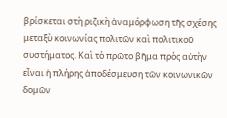βρίσκεται στὴ ριζικὴ ἀναμόρφωση τῆς σχέσης μεταξὺ κοινωνίας πολιτῶν καὶ πολιτικοῦ συστήματος. Καὶ τὸ πρῶτο βῆμα πρὸς αὐτὴν εἶναι ἡ πλήρης ἀποδέσμευση τῶν κοινωνικῶν δομῶν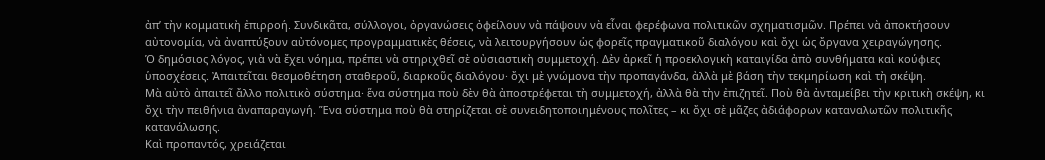ἀπ’ τὴν κομματικὴ ἐπιρροή. Συνδικᾶτα, σύλλογοι, ὀργανώσεις ὀφείλουν νὰ πάψουν νὰ εἶναι φερέφωνα πολιτικῶν σχηματισμῶν. Πρέπει νὰ ἀποκτήσουν αὐτονομία, νὰ ἀναπτύξουν αὐτόνομες προγραμματικὲς θέσεις, νὰ λειτουργήσουν ὡς φορεῖς πραγματικοῦ διαλόγου καὶ ὄχι ὡς ὄργανα χειραγώγησης.
Ὁ δημόσιος λόγος, γιὰ νὰ ἔχει νόημα, πρέπει νὰ στηριχθεῖ σὲ οὐσιαστικὴ συμμετοχή. Δὲν ἀρκεῖ ἡ προεκλογικὴ καταιγίδα ἀπὸ συνθήματα καὶ κούφιες ὑποσχέσεις. Ἀπαιτεῖται θεσμοθέτηση σταθεροῦ, διαρκοῦς διαλόγου· ὄχι μὲ γνώμονα τὴν προπαγάνδα, ἀλλὰ μὲ βάση τὴν τεκμηρίωση καὶ τὴ σκέψη.
Μὰ αὐτὸ ἀπαιτεῖ ἄλλο πολιτικὸ σύστημα· ἕνα σύστημα ποὺ δὲν θὰ ἀποστρέφεται τὴ συμμετοχή, ἀλλὰ θὰ τὴν ἐπιζητεῖ. Ποὺ θὰ ἀνταμείβει τὴν κριτικὴ σκέψη, κι ὄχι τὴν πειθήνια ἀναπαραγωγή. Ἕνα σύστημα ποὺ θὰ στηρίζεται σὲ συνειδητοποιημένους πολῖτες – κι ὄχι σὲ μᾶζες ἀδιάφορων καταναλωτῶν πολιτικῆς κατανάλωσης.
Καὶ προπαντός, χρειάζεται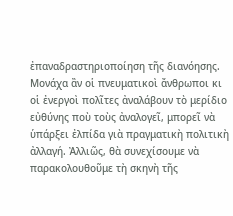ἐπαναδραστηριοποίηση τῆς διανόησης. Μονάχα ἂν οἱ πνευματικοὶ ἄνθρωποι κι οἱ ἐνεργοὶ πολῖτες ἀναλάβουν τὸ μερίδιο εὐθύνης ποὺ τοὺς ἀναλογεῖ, μπορεῖ νὰ ὑπάρξει ἐλπίδα γιὰ πραγματικὴ πολιτικὴ ἀλλαγή. Ἀλλιῶς, θὰ συνεχίσουμε νὰ παρακολουθοῦμε τὴ σκηνὴ τῆς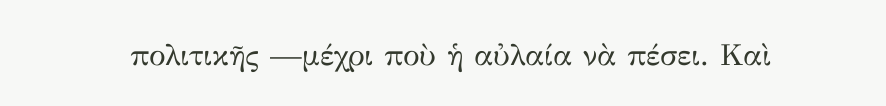πολιτικῆς —μέχρι ποὺ ἡ αὐλαία νὰ πέσει. Καὶ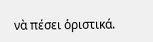νὰ πέσει ὁριστικά.